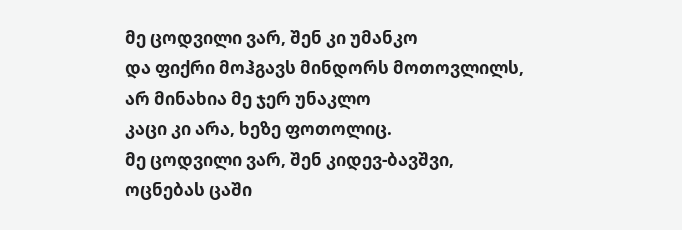მე ცოდვილი ვარ, შენ კი უმანკო
და ფიქრი მოჰგავს მინდორს მოთოვლილს,
არ მინახია მე ჯერ უნაკლო
კაცი კი არა, ხეზე ფოთოლიც.
მე ცოდვილი ვარ, შენ კიდევ-ბავშვი,
ოცნებას ცაში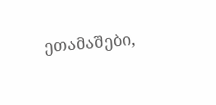ეთამაშები,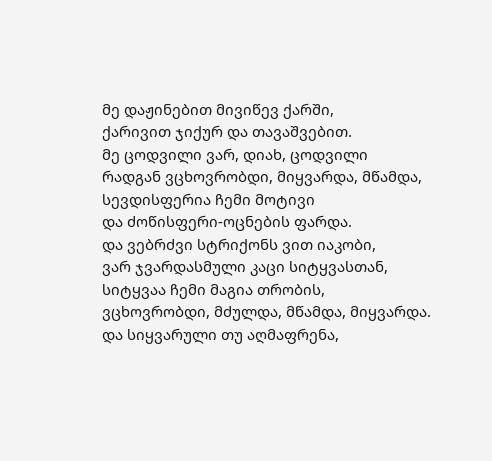მე დაჟინებით მივიწევ ქარში,
ქარივით ჯიქურ და თავაშვებით.
მე ცოდვილი ვარ, დიახ, ცოდვილი
რადგან ვცხოვრობდი, მიყვარდა, მწამდა,
სევდისფერია ჩემი მოტივი
და ძოწისფერი-ოცნების ფარდა.
და ვებრძვი სტრიქონს ვით იაკობი,
ვარ ჯვარდასმული კაცი სიტყვასთან,
სიტყვაა ჩემი მაგია თრობის,
ვცხოვრობდი, მძულდა, მწამდა, მიყვარდა.
და სიყვარული თუ აღმაფრენა,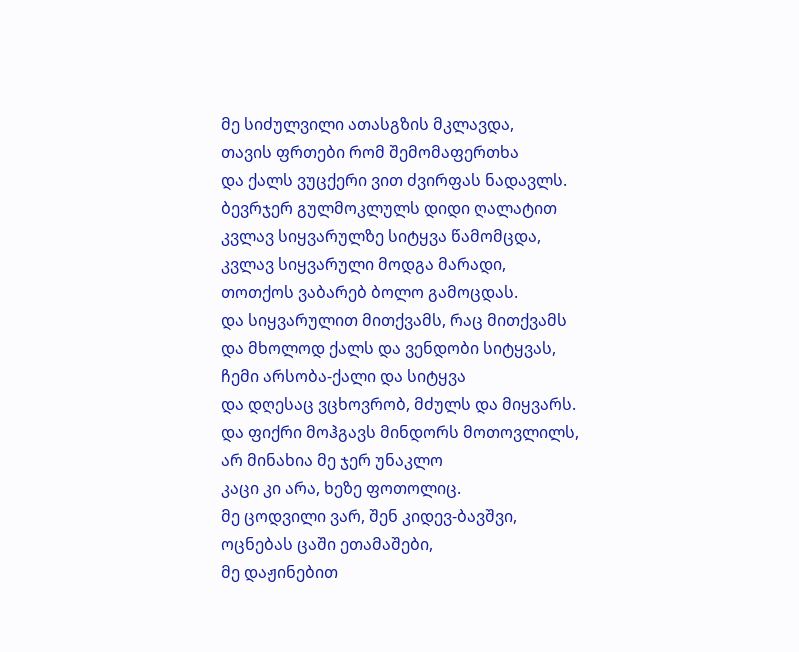მე სიძულვილი ათასგზის მკლავდა,
თავის ფრთები რომ შემომაფერთხა
და ქალს ვუცქერი ვით ძვირფას ნადავლს.
ბევრჯერ გულმოკლულს დიდი ღალატით
კვლავ სიყვარულზე სიტყვა წამომცდა,
კვლავ სიყვარული მოდგა მარადი,
თოთქოს ვაბარებ ბოლო გამოცდას.
და სიყვარულით მითქვამს, რაც მითქვამს
და მხოლოდ ქალს და ვენდობი სიტყვას,
ჩემი არსობა-ქალი და სიტყვა
და დღესაც ვცხოვრობ, მძულს და მიყვარს.
და ფიქრი მოჰგავს მინდორს მოთოვლილს,
არ მინახია მე ჯერ უნაკლო
კაცი კი არა, ხეზე ფოთოლიც.
მე ცოდვილი ვარ, შენ კიდევ-ბავშვი,
ოცნებას ცაში ეთამაშები,
მე დაჟინებით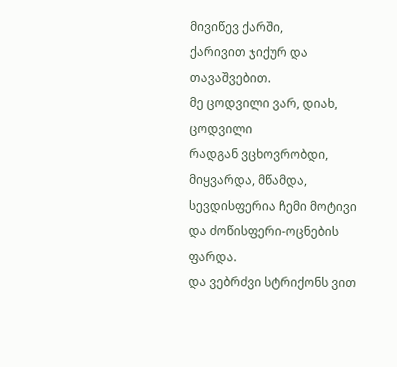მივიწევ ქარში,
ქარივით ჯიქურ და თავაშვებით.
მე ცოდვილი ვარ, დიახ, ცოდვილი
რადგან ვცხოვრობდი, მიყვარდა, მწამდა,
სევდისფერია ჩემი მოტივი
და ძოწისფერი-ოცნების ფარდა.
და ვებრძვი სტრიქონს ვით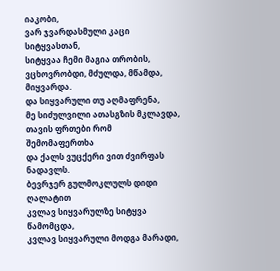იაკობი,
ვარ ჯვარდასმული კაცი სიტყვასთან,
სიტყვაა ჩემი მაგია თრობის,
ვცხოვრობდი, მძულდა, მწამდა, მიყვარდა.
და სიყვარული თუ აღმაფრენა,
მე სიძულვილი ათასგზის მკლავდა,
თავის ფრთები რომ შემომაფერთხა
და ქალს ვუცქერი ვით ძვირფას ნადავლს.
ბევრჯერ გულმოკლულს დიდი ღალატით
კვლავ სიყვარულზე სიტყვა წამომცდა,
კვლავ სიყვარული მოდგა მარადი,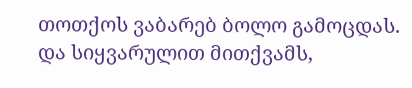თოთქოს ვაბარებ ბოლო გამოცდას.
და სიყვარულით მითქვამს,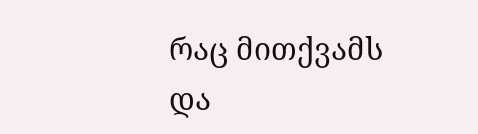რაც მითქვამს
და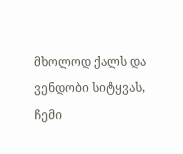მხოლოდ ქალს და ვენდობი სიტყვას,
ჩემი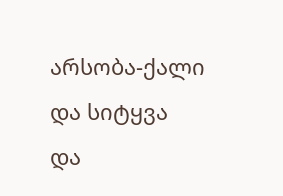არსობა-ქალი და სიტყვა
და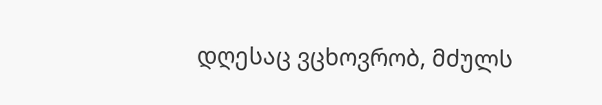დღესაც ვცხოვრობ, მძულს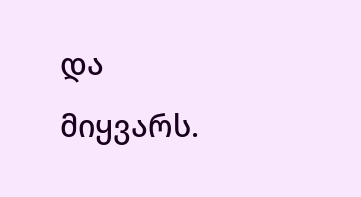და მიყვარს.